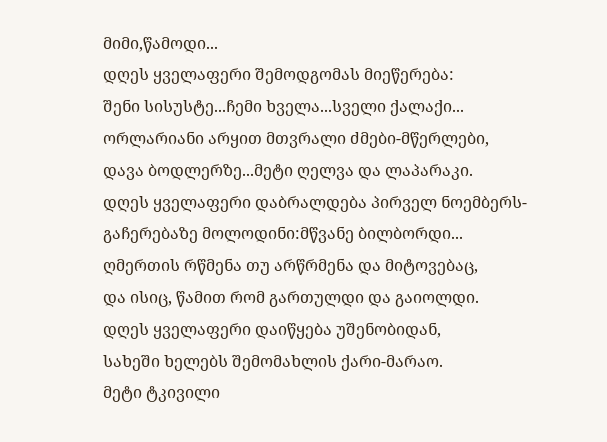მიმი,წამოდი...
დღეს ყველაფერი შემოდგომას მიეწერება:
შენი სისუსტე...ჩემი ხველა...სველი ქალაქი...
ორლარიანი არყით მთვრალი ძმები-მწერლები,
დავა ბოდლერზე...მეტი ღელვა და ლაპარაკი.
დღეს ყველაფერი დაბრალდება პირველ ნოემბერს-
გაჩერებაზე მოლოდინი:მწვანე ბილბორდი...
ღმერთის რწმენა თუ არწრმენა და მიტოვებაც,
და ისიც, წამით რომ გართულდი და გაიოლდი.
დღეს ყველაფერი დაიწყება უშენობიდან,
სახეში ხელებს შემომახლის ქარი-მარაო.
მეტი ტკივილი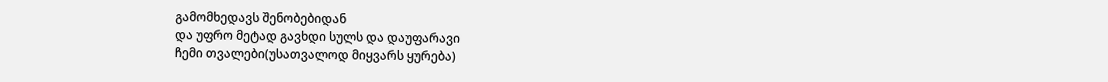გამომხედავს შენობებიდან
და უფრო მეტად გავხდი სულს და დაუფარავი
ჩემი თვალები(უსათვალოდ მიყვარს ყურება)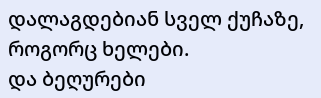დალაგდებიან სველ ქუჩაზე, როგორც ხელები.
და ბეღურები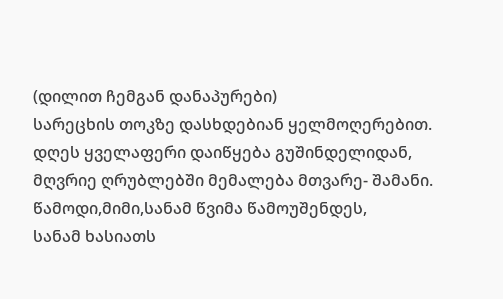(დილით ჩემგან დანაპურები)
სარეცხის თოკზე დასხდებიან ყელმოღერებით.
დღეს ყველაფერი დაიწყება გუშინდელიდან,
მღვრიე ღრუბლებში მემალება მთვარე- შამანი.
წამოდი,მიმი,სანამ წვიმა წამოუშენდეს,
სანამ ხასიათს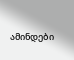ამინდები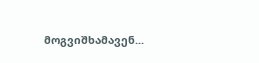მოგვიშხამავენ...